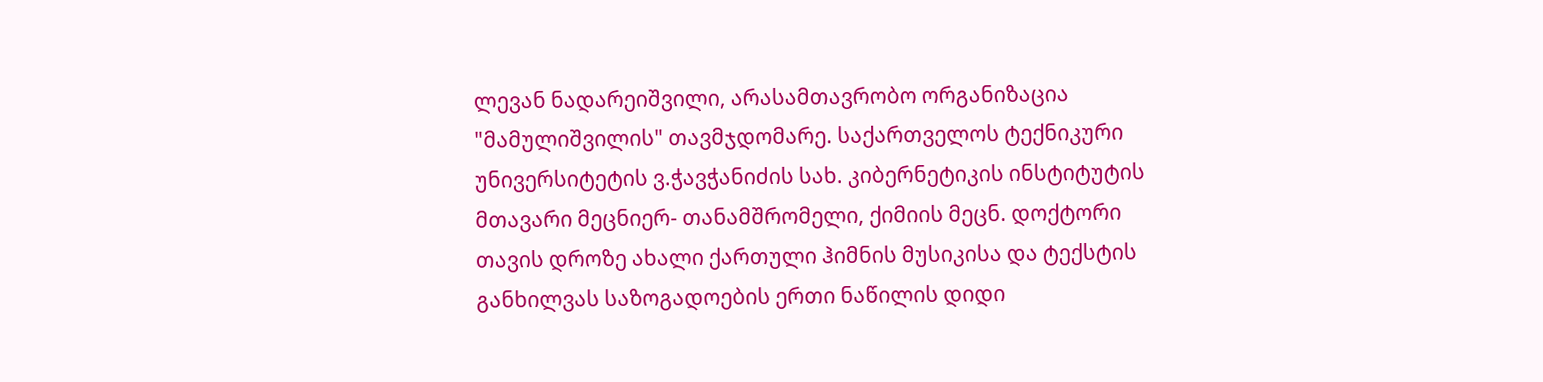ლევან ნადარეიშვილი, არასამთავრობო ორგანიზაცია "მამულიშვილის" თავმჯდომარე. საქართველოს ტექნიკური უნივერსიტეტის ვ.ჭავჭანიძის სახ. კიბერნეტიკის ინსტიტუტის მთავარი მეცნიერ- თანამშრომელი, ქიმიის მეცნ. დოქტორი
თავის დროზე ახალი ქართული ჰიმნის მუსიკისა და ტექსტის განხილვას საზოგადოების ერთი ნაწილის დიდი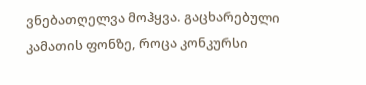ვნებათღელვა მოჰყვა. გაცხარებული კამათის ფონზე, როცა კონკურსი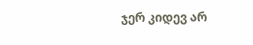ჯერ კიდევ არ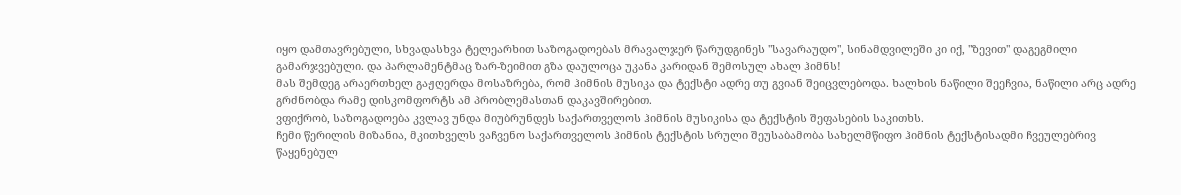იყო დამთავრებული, სხვადასხვა ტელეარხით საზოგადოებას მრავალჯერ წარუდგინეს "სავარაუდო", სინამდვილეში კი იქ, "ზევით" დაგეგმილი გამარჯვებული. და პარლამენტმაც ზარ-ზეიმით გზა დაულოცა უკანა კარიდან შემოსულ ახალ ჰიმნს!
მას შემდეგ არაერთხელ გაჟღერდა მოსაზრება, რომ ჰიმნის მუსიკა და ტექსტი ადრე თუ გვიან შეიცვლებოდა. ხალხის ნაწილი შეეჩვია, ნაწილი არც ადრე გრძნობდა რამე დისკომფორტს ამ პრობლემასთან დაკავშირებით.
ვფიქრობ, საზოგადოება კვლავ უნდა მიუბრუნდეს საქართველოს ჰიმნის მუსიკისა და ტექსტის შეფასების საკითხს.
ჩემი წერილის მიზანია, მკითხველს ვაჩვენო საქართველოს ჰიმნის ტექსტის სრული შეუსაბამობა სახელმწიფო ჰიმნის ტექსტისადმი ჩვეულებრივ წაყენებულ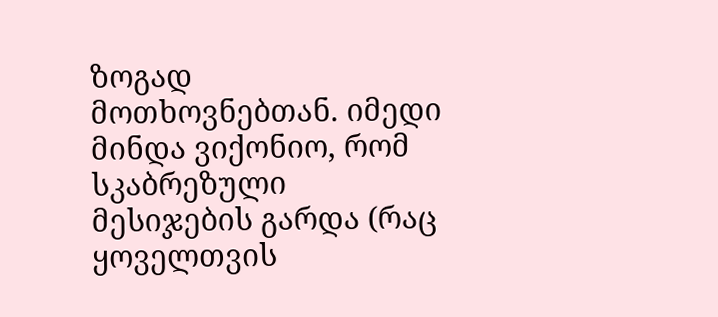ზოგად მოთხოვნებთან. იმედი მინდა ვიქონიო, რომ სკაბრეზული მესიჯების გარდა (რაც ყოველთვის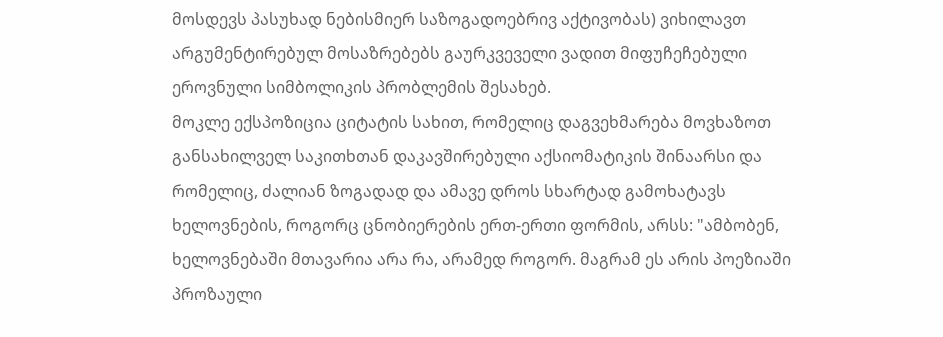მოსდევს პასუხად ნებისმიერ საზოგადოებრივ აქტივობას) ვიხილავთ არგუმენტირებულ მოსაზრებებს გაურკვეველი ვადით მიფუჩეჩებული ეროვნული სიმბოლიკის პრობლემის შესახებ.
მოკლე ექსპოზიცია ციტატის სახით, რომელიც დაგვეხმარება მოვხაზოთ განსახილველ საკითხთან დაკავშირებული აქსიომატიკის შინაარსი და რომელიც, ძალიან ზოგადად და ამავე დროს სხარტად გამოხატავს ხელოვნების, როგორც ცნობიერების ერთ-ერთი ფორმის, არსს: "ამბობენ, ხელოვნებაში მთავარია არა რა, არამედ როგორ. მაგრამ ეს არის პოეზიაში პროზაული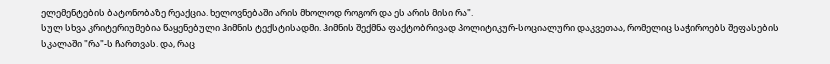ელემენტების ბატონობაზე რეაქცია. ხელოვნებაში არის მხოლოდ როგორ და ეს არის მისი რა".
სულ სხვა კრიტერიუმებია წაყენებული ჰიმნის ტექსტისადმი. ჰიმნის შექმნა ფაქტობრივად პოლიტიკურ-სოციალური დაკვეთაა, რომელიც საჭიროებს შეფასების სკალაში "რა"-ს ჩართვას. და, რაც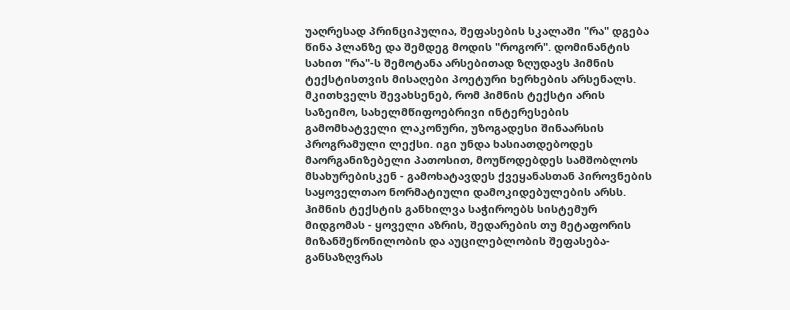უაღრესად პრინციპულია, შეფასების სკალაში "რა" დგება წინა პლანზე და შემდეგ მოდის "როგორ". დომინანტის სახით "რა"-ს შემოტანა არსებითად ზღუდავს ჰიმნის ტექსტისთვის მისაღები პოეტური ხერხების არსენალს.
მკითხველს შევახსენებ, რომ ჰიმნის ტექსტი არის საზეიმო, სახელმწიფოებრივი ინტერესების გამომხატველი ლაკონური, უზოგადესი შინაარსის პროგრამული ლექსი. იგი უნდა ხასიათდებოდეს მაორგანიზებელი პათოსით, მოუწოდებდეს სამშობლოს მსახურებისკენ - გამოხატავდეს ქვეყანასთან პიროვნების საყოველთაო ნორმატიული დამოკიდებულების არსს.
ჰიმნის ტექსტის განხილვა საჭიროებს სისტემურ მიდგომას - ყოველი აზრის, შედარების თუ მეტაფორის მიზანშეწონილობის და აუცილებლობის შეფასება-განსაზღვრას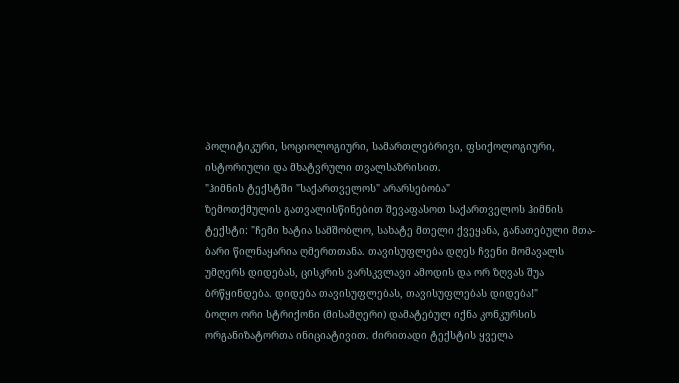პოლიტიკური, სოციოლოგიური, სამართლებრივი, ფსიქოლოგიური, ისტორიული და მხატვრული თვალსაზრისით.
"ჰიმნის ტექსტში "საქართველოს" არარსებობა"
ზემოთქმულის გათვალისწინებით შევაფასოთ საქართველოს ჰიმნის ტექსტი: "ჩემი ხატია სამშობლო, სახატე მთელი ქვეყანა, განათებული მთა-ბარი წილნაყარია ღმერთთანა. თავისუფლება დღეს ჩვენი მომავალს უმღერს დიდებას, ცისკრის ვარსკვლავი ამოდის და ორ ზღვას შუა ბრწყინდება. დიდება თავისუფლებას, თავისუფლებას დიდება!"
ბოლო ორი სტრიქონი (მისამღერი) დამატებულ იქნა კონკურსის ორგანიზატორთა ინიციატივით. ძირითადი ტექსტის ყველა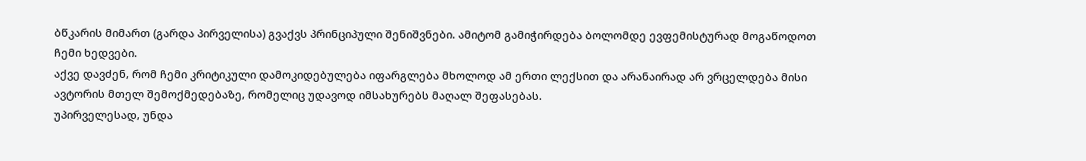ბწკარის მიმართ (გარდა პირველისა) გვაქვს პრინციპული შენიშვნები. ამიტომ გამიჭირდება ბოლომდე ევფემისტურად მოგაწოდოთ ჩემი ხედვები.
აქვე დავძენ, რომ ჩემი კრიტიკული დამოკიდებულება იფარგლება მხოლოდ ამ ერთი ლექსით და არანაირად არ ვრცელდება მისი ავტორის მთელ შემოქმედებაზე, რომელიც უდავოდ იმსახურებს მაღალ შეფასებას.
უპირველესად, უნდა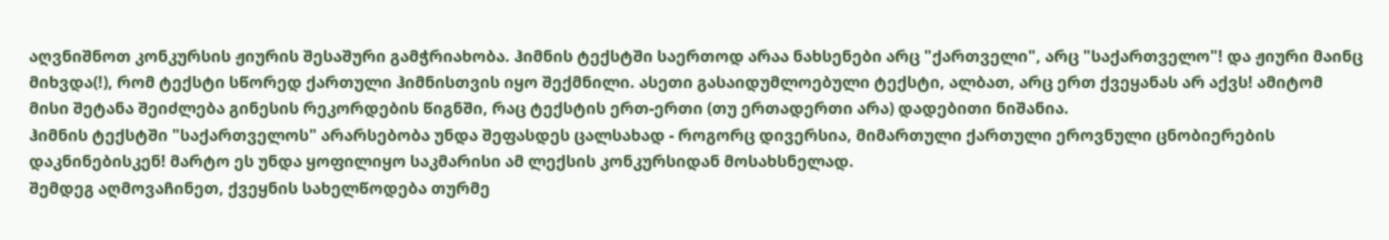აღვნიშნოთ კონკურსის ჟიურის შესაშური გამჭრიახობა. ჰიმნის ტექსტში საერთოდ არაა ნახსენები არც "ქართველი", არც "საქართველო"! და ჟიური მაინც მიხვდა(!), რომ ტექსტი სწორედ ქართული ჰიმნისთვის იყო შექმნილი. ასეთი გასაიდუმლოებული ტექსტი, ალბათ, არც ერთ ქვეყანას არ აქვს! ამიტომ მისი შეტანა შეიძლება გინესის რეკორდების წიგნში, რაც ტექსტის ერთ-ერთი (თუ ერთადერთი არა) დადებითი ნიშანია.
ჰიმნის ტექსტში "საქართველოს" არარსებობა უნდა შეფასდეს ცალსახად - როგორც დივერსია, მიმართული ქართული ეროვნული ცნობიერების დაკნინებისკენ! მარტო ეს უნდა ყოფილიყო საკმარისი ამ ლექსის კონკურსიდან მოსახსნელად.
შემდეგ აღმოვაჩინეთ, ქვეყნის სახელწოდება თურმე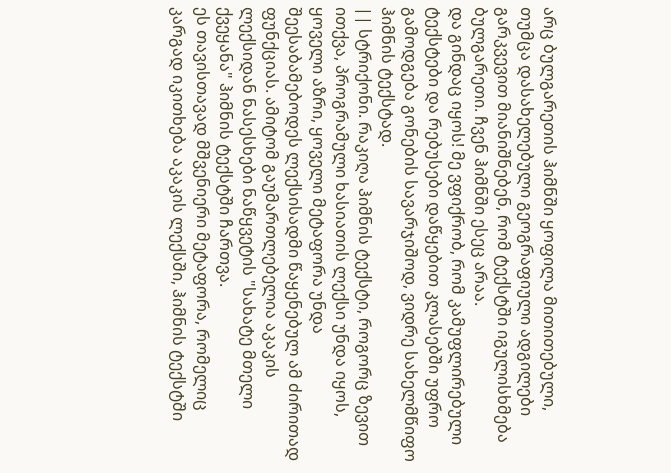არც ბულგარეთის ჰიმნში ყოფილა მითითებული, თუმცა დასახელებული გეოგრაფიული ადგილები გარკვევით მიანიშნებენ, რომ ტექსტში იგულისხმება ბულგარეთი. ჩვენ ჰიმნში ესეც არაა.
და გინდაც იყოს! მე ვფიქრობ, რომ კამუფლირებული ტექსტები და რებუსები დაწყებით კლასებში უფრო გამოდგება გონების სავარჯიშოდ, ვიდრე სახელმწიფო ჰიმნის ტექსტად.
|| სტრიქონი. რაკიღა ჰიმნის ტექსტი, როგორც ზევით ითქვა, პროგრამული ხასიათის ლექსი უნდა იყოს, ყოველი აზრი, ყოველი მეტაფორა უნდა შეესაბამებოდეს ლექსისადმი წაყენებულ ამ ძირითად ფუნქციას. ამიტომ გაუმართლებელია აკაკის ლექსიდან ნასესხები ნაწყვეტის "სახატე მთელი ქვეყანა" ჰიმნის ტექსტში ჩართვა.
ეს თავისთავად მშვენიერი მეტაფორა, რომელიც კარგად იკითხება აკაკის ლექსში, ჰიმნის ტექსტში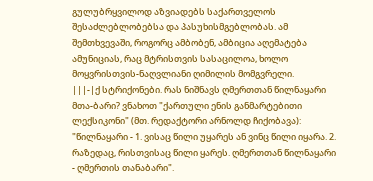გულუბრყვილოდ აზვიადებს საქართველოს შესაძლებლობებსა და პასუხისმგებლობას. ამ შემთხვევაში, როგორც ამბობენ, ამბიცია აღემატება ამუნიციას, რაც მტრისთვის სასაცილოა, ხოლო მოყვრისთვის-ნაღვლიანი ღიმილის მომგვრელი.
|||-|ქ სტრიქონები. რას ნიშნავს ღმერთთან წილნაყარი მთა-ბარი? ვნახოთ "ქართული ენის განმარტებითი ლექსიკონი" (მთ. რედაქტორი არნოლდ ჩიქობავა): "წილნაყარი - 1. ვისაც წილი უყარეს ან ვინც წილი იყარა. 2. რაზედაც, რისთვისაც წილი ყარეს. ღმერთთან წილნაყარი - ღმერთის თანაბარი".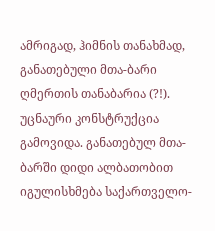ამრიგად, ჰიმნის თანახმად, განათებული მთა-ბარი ღმერთის თანაბარია (?!). უცნაური კონსტრუქცია გამოვიდა. განათებულ მთა-ბარში დიდი ალბათობით იგულისხმება საქართველო-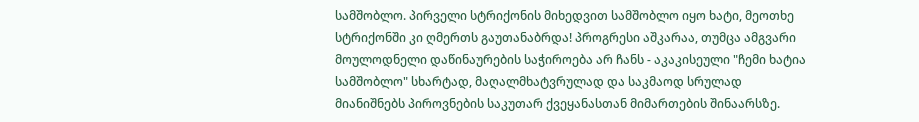სამშობლო. პირველი სტრიქონის მიხედვით სამშობლო იყო ხატი, მეოთხე სტრიქონში კი ღმერთს გაუთანაბრდა! პროგრესი აშკარაა, თუმცა ამგვარი მოულოდნელი დაწინაურების საჭიროება არ ჩანს - აკაკისეული "ჩემი ხატია სამშობლო" სხარტად, მაღალმხატვრულად და საკმაოდ სრულად მიანიშნებს პიროვნების საკუთარ ქვეყანასთან მიმართების შინაარსზე.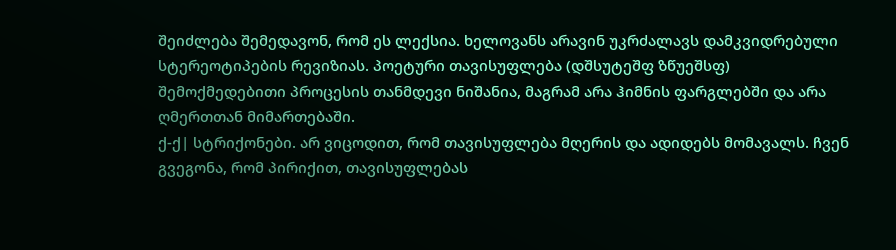შეიძლება შემედავონ, რომ ეს ლექსია. ხელოვანს არავინ უკრძალავს დამკვიდრებული სტერეოტიპების რევიზიას. პოეტური თავისუფლება (დშსუტეშფ ზწუეშსფ) შემოქმედებითი პროცესის თანმდევი ნიშანია, მაგრამ არა ჰიმნის ფარგლებში და არა ღმერთთან მიმართებაში.
ქ-ქ| სტრიქონები. არ ვიცოდით, რომ თავისუფლება მღერის და ადიდებს მომავალს. ჩვენ გვეგონა, რომ პირიქით, თავისუფლებას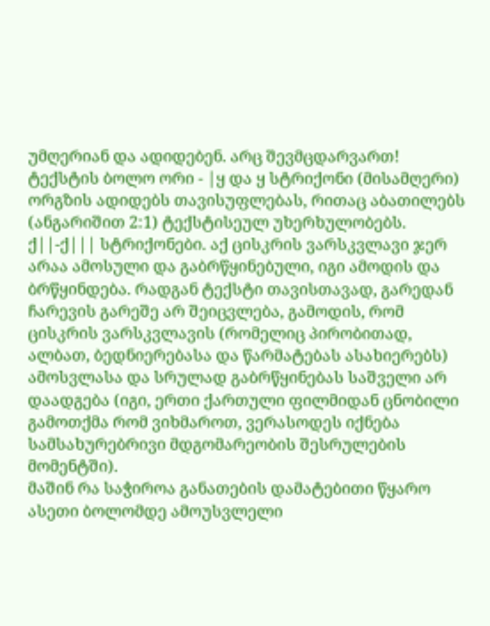უმღერიან და ადიდებენ. არც შევმცდარვართ! ტექსტის ბოლო ორი - |ყ და ყ სტრიქონი (მისამღერი) ორგზის ადიდებს თავისუფლებას, რითაც აბათილებს (ანგარიშით 2:1) ტექსტისეულ უხერხულობებს.
ქ||-ქ||| სტრიქონები. აქ ცისკრის ვარსკვლავი ჯერ არაა ამოსული და გაბრწყინებული, იგი ამოდის და ბრწყინდება. რადგან ტექსტი თავისთავად, გარედან ჩარევის გარეშე არ შეიცვლება, გამოდის, რომ ცისკრის ვარსკვლავის (რომელიც პირობითად, ალბათ, ბედნიერებასა და წარმატებას ასახიერებს) ამოსვლასა და სრულად გაბრწყინებას საშველი არ დაადგება (იგი, ერთი ქართული ფილმიდან ცნობილი გამოთქმა რომ ვიხმაროთ, ვერასოდეს იქნება სამსახურებრივი მდგომარეობის შესრულების მომენტში).
მაშინ რა საჭიროა განათების დამატებითი წყარო ასეთი ბოლომდე ამოუსვლელი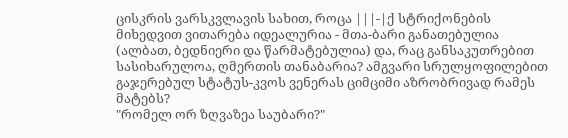ცისკრის ვარსკვლავის სახით, როცა |||-|ქ სტრიქონების მიხედვით ვითარება იდეალურია - მთა-ბარი განათებულია (ალბათ, ბედნიერი და წარმატებულია) და, რაც განსაკუთრებით სასიხარულოა, ღმერთის თანაბარია? ამგვარი სრულყოფილებით გაჯერებულ სტატუს-კვოს ვენერას ციმციმი აზრობრივად რამეს მატებს?
"რომელ ორ ზღვაზეა საუბარი?"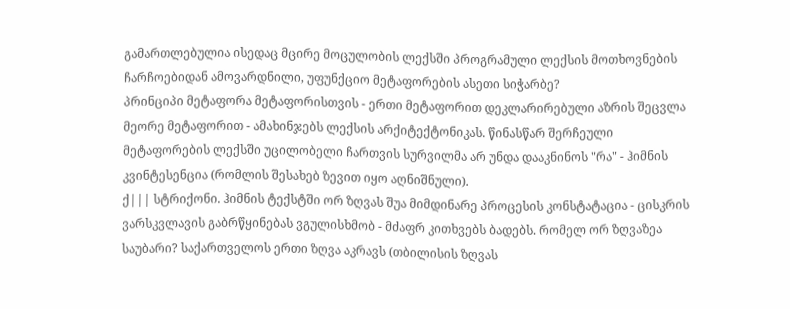გამართლებულია ისედაც მცირე მოცულობის ლექსში პროგრამული ლექსის მოთხოვნების ჩარჩოებიდან ამოვარდნილი, უფუნქციო მეტაფორების ასეთი სიჭარბე?
პრინციპი მეტაფორა მეტაფორისთვის - ერთი მეტაფორით დეკლარირებული აზრის შეცვლა მეორე მეტაფორით - ამახინჯებს ლექსის არქიტექტონიკას. წინასწარ შერჩეული მეტაფორების ლექსში უცილობელი ჩართვის სურვილმა არ უნდა დააკნინოს "რა" - ჰიმნის კვინტესენცია (რომლის შესახებ ზევით იყო აღნიშნული).
ქ||| სტრიქონი. ჰიმნის ტექსტში ორ ზღვას შუა მიმდინარე პროცესის კონსტატაცია - ცისკრის ვარსკვლავის გაბრწყინებას ვგულისხმობ - მძაფრ კითხვებს ბადებს. რომელ ორ ზღვაზეა საუბარი? საქართველოს ერთი ზღვა აკრავს (თბილისის ზღვას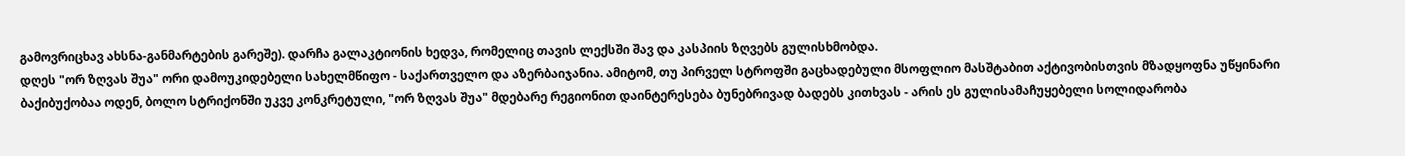გამოვრიცხავ ახსნა-განმარტების გარეშე). დარჩა გალაკტიონის ხედვა, რომელიც თავის ლექსში შავ და კასპიის ზღვებს გულისხმობდა.
დღეს "ორ ზღვას შუა" ორი დამოუკიდებელი სახელმწიფო - საქართველო და აზერბაიჯანია. ამიტომ, თუ პირველ სტროფში გაცხადებული მსოფლიო მასშტაბით აქტივობისთვის მზადყოფნა უწყინარი ბაქიბუქობაა ოდენ, ბოლო სტრიქონში უკვე კონკრეტული, "ორ ზღვას შუა" მდებარე რეგიონით დაინტერესება ბუნებრივად ბადებს კითხვას - არის ეს გულისამაჩუყებელი სოლიდარობა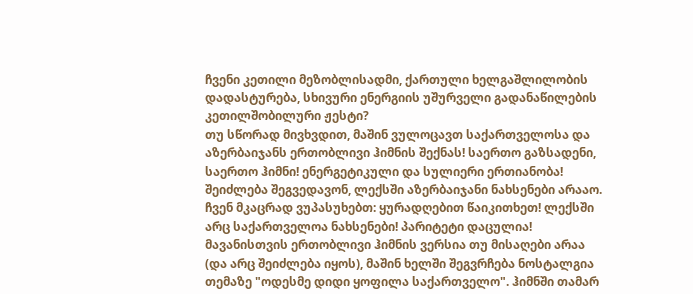ჩვენი კეთილი მეზობლისადმი, ქართული ხელგაშლილობის დადასტურება, სხივური ენერგიის უშურველი გადანაწილების კეთილშობილური ჟესტი?
თუ სწორად მივხვდით, მაშინ ვულოცავთ საქართველოსა და აზერბაიჯანს ერთობლივი ჰიმნის შექნას! საერთო გაზსადენი, საერთო ჰიმნი! ენერგეტიკული და სულიერი ერთიანობა! შეიძლება შეგვედავონ, ლექსში აზერბაიჯანი ნახსენები არააო. ჩვენ მკაცრად ვუპასუხებთ: ყურადღებით წაიკითხეთ! ლექსში არც საქართველოა ნახსენები! პარიტეტი დაცულია!
მავანისთვის ერთობლივი ჰიმნის ვერსია თუ მისაღები არაა (და არც შეიძლება იყოს), მაშინ ხელში შეგვრჩება ნოსტალგია თემაზე "ოდესმე დიდი ყოფილა საქართველო". ჰიმნში თამარ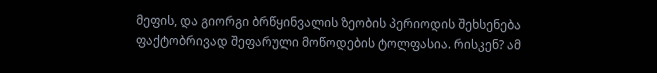მეფის, და გიორგი ბრწყინვალის ზეობის პერიოდის შეხსენება ფაქტობრივად შეფარული მოწოდების ტოლფასია. რისკენ? ამ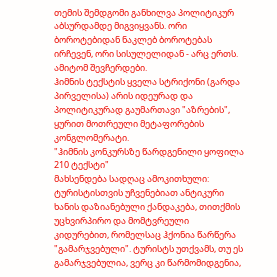თემის შემდგომი განხილვა პოლიტიკურ აბსურდამდე მიგვიყვანს. ორი ბოროტებიდან ნაკლებ ბოროტებას ირჩევენ, ორი სისულელიდან - არც ერთს. ამიტომ შევჩერდები.
ჰიმნის ტექსტის ყველა სტრიქონი (გარდა პირველისა) არის იდეურად და პოლიტიკურად გაუმართავი "აზრების", ყურით მოთრეული მეტაფორების კონგლომერატი.
"ჰიმნის კონკურსზე წარდგენილი ყოფილა 210 ტექსტი"
მახსენდება სადღაც ამოკითხული: ტურისტისთვის უჩვენებიათ ანტიკური ხანის დაზიანებული ქანდაკება, თითქმის უცხვირპირო და მომტვრეული კიდურებით, რომელსაც ჰქონია წარწერა "გამარჯვებული". ტურისტს უთქვამს, თუ ეს გამარჯვებულია, ვერც კი წარმომიდგენია,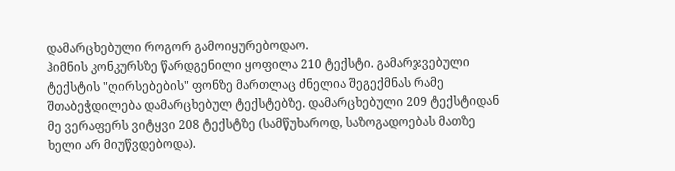დამარცხებული როგორ გამოიყურებოდაო.
ჰიმნის კონკურსზე წარდგენილი ყოფილა 210 ტექსტი. გამარჯვებული ტექსტის "ღირსებების" ფონზე მართლაც ძნელია შეგექმნას რამე შთაბეჭდილება დამარცხებულ ტექსტებზე. დამარცხებული 209 ტექსტიდან მე ვერაფერს ვიტყვი 208 ტექსტზე (სამწუხაროდ, საზოგადოებას მათზე ხელი არ მიუწვდებოდა).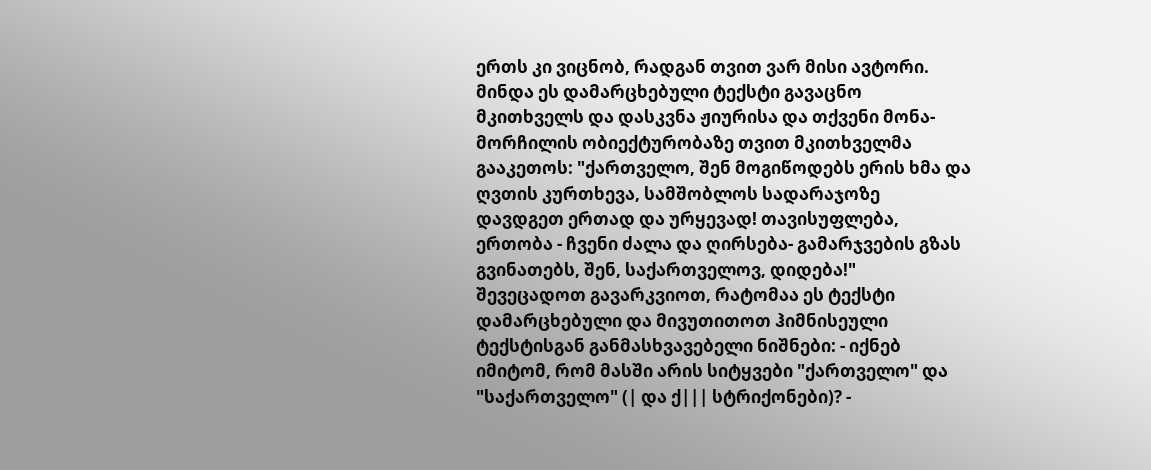ერთს კი ვიცნობ, რადგან თვით ვარ მისი ავტორი. მინდა ეს დამარცხებული ტექსტი გავაცნო მკითხველს და დასკვნა ჟიურისა და თქვენი მონა-მორჩილის ობიექტურობაზე თვით მკითხველმა გააკეთოს: "ქართველო, შენ მოგიწოდებს ერის ხმა და ღვთის კურთხევა, სამშობლოს სადარაჯოზე დავდგეთ ერთად და ურყევად! თავისუფლება, ერთობა - ჩვენი ძალა და ღირსება- გამარჯვების გზას გვინათებს, შენ, საქართველოვ, დიდება!"
შევეცადოთ გავარკვიოთ, რატომაა ეს ტექსტი დამარცხებული და მივუთითოთ ჰიმნისეული ტექსტისგან განმასხვავებელი ნიშნები: - იქნებ იმიტომ, რომ მასში არის სიტყვები "ქართველო" და "საქართველო" (| და ქ||| სტრიქონები)? -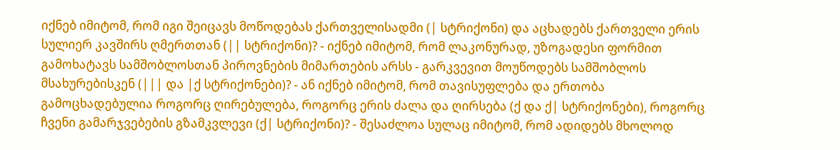იქნებ იმიტომ, რომ იგი შეიცავს მოწოდებას ქართველისადმი (| სტრიქონი) და აცხადებს ქართველი ერის სულიერ კავშირს ღმერთთან (|| სტრიქონი)? - იქნებ იმიტომ, რომ ლაკონურად, უზოგადესი ფორმით გამოხატავს სამშობლოსთან პიროვნების მიმართების არსს - გარკვევით მოუწოდებს სამშობლოს მსახურებისკენ (||| და |ქ სტრიქონები)? - ან იქნებ იმიტომ, რომ თავისუფლება და ერთობა გამოცხადებულია როგორც ღირებულება, როგორც ერის ძალა და ღირსება (ქ და ქ| სტრიქონები), როგორც ჩვენი გამარჯვებების გზამკვლევი (ქ| სტრიქონი)? - შესაძლოა სულაც იმიტომ, რომ ადიდებს მხოლოდ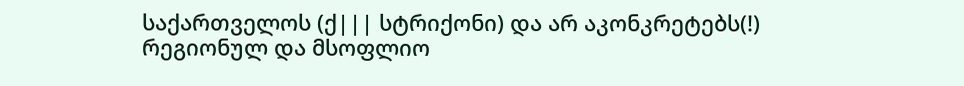საქართველოს (ქ||| სტრიქონი) და არ აკონკრეტებს(!) რეგიონულ და მსოფლიო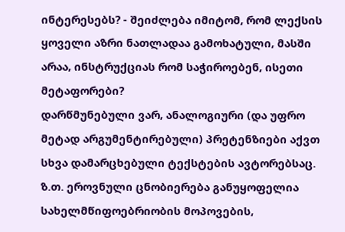ინტერესებს? - შეიძლება იმიტომ, რომ ლექსის ყოველი აზრი ნათლადაა გამოხატული, მასში არაა, ინსტრუქციას რომ საჭიროებენ, ისეთი მეტაფორები?
დარწმუნებული ვარ, ანალოგიური (და უფრო მეტად არგუმენტირებული) პრეტენზიები აქვთ სხვა დამარცხებული ტექსტების ავტორებსაც.
ზ.თ. ეროვნული ცნობიერება განუყოფელია სახელმწიფოებრიობის მოპოვების,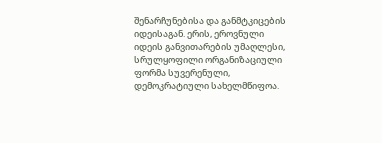შენარჩუნებისა და განმტკიცების იდეისაგან. ერის, ეროვნული იდეის განვითარების უმაღლესი, სრულყოფილი ორგანიზაციული ფორმა სუვერენული, დემოკრატიული სახელმწიფოა.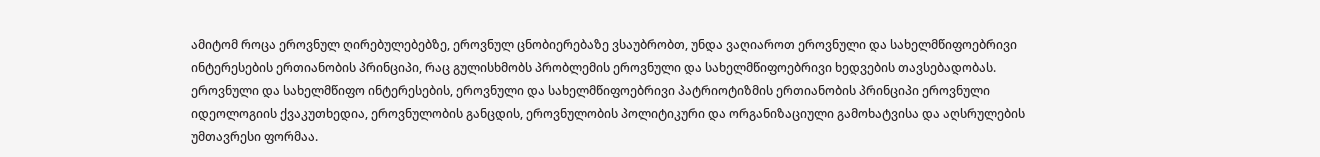ამიტომ როცა ეროვნულ ღირებულებებზე, ეროვნულ ცნობიერებაზე ვსაუბრობთ, უნდა ვაღიაროთ ეროვნული და სახელმწიფოებრივი ინტერესების ერთიანობის პრინციპი, რაც გულისხმობს პრობლემის ეროვნული და სახელმწიფოებრივი ხედვების თავსებადობას.
ეროვნული და სახელმწიფო ინტერესების, ეროვნული და სახელმწიფოებრივი პატრიოტიზმის ერთიანობის პრინციპი ეროვნული იდეოლოგიის ქვაკუთხედია, ეროვნულობის განცდის, ეროვნულობის პოლიტიკური და ორგანიზაციული გამოხატვისა და აღსრულების უმთავრესი ფორმაა.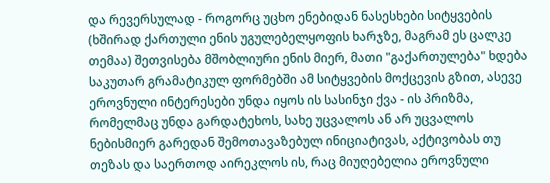და რევერსულად - როგორც უცხო ენებიდან ნასესხები სიტყვების (ხშირად ქართული ენის უგულებელყოფის ხარჯზე, მაგრამ ეს ცალკე თემაა) შეთვისება მშობლიური ენის მიერ, მათი "გაქართულება" ხდება საკუთარ გრამატიკულ ფორმებში ამ სიტყვების მოქცევის გზით, ასევე ეროვნული ინტერესები უნდა იყოს ის სასინჯი ქვა - ის პრიზმა, რომელმაც უნდა გარდატეხოს, სახე უცვალოს ან არ უცვალოს ნებისმიერ გარედან შემოთავაზებულ ინიციატივას, აქტივობას თუ თეზას და საერთოდ აირეკლოს ის, რაც მიუღებელია ეროვნული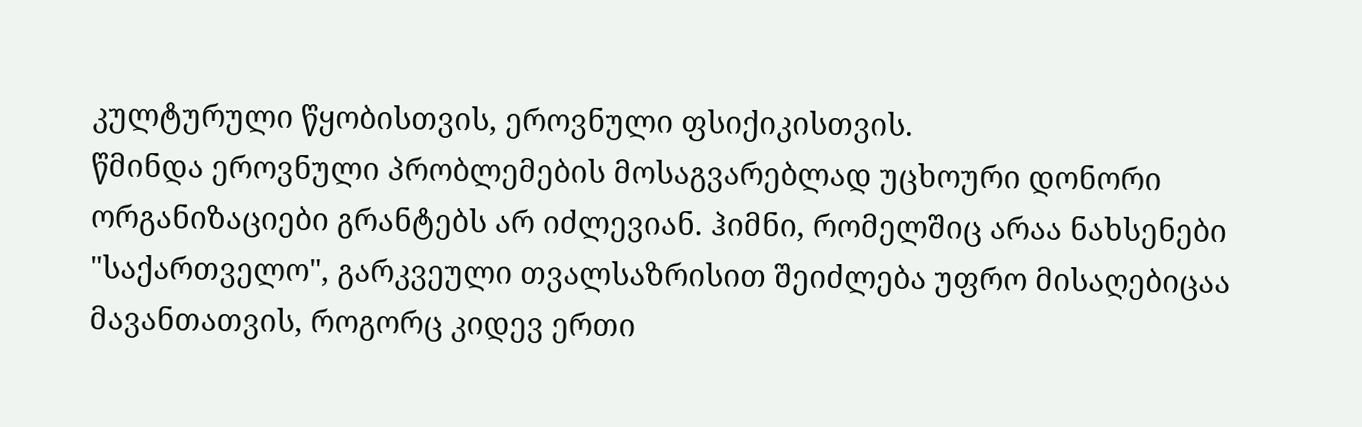კულტურული წყობისთვის, ეროვნული ფსიქიკისთვის.
წმინდა ეროვნული პრობლემების მოსაგვარებლად უცხოური დონორი ორგანიზაციები გრანტებს არ იძლევიან. ჰიმნი, რომელშიც არაა ნახსენები "საქართველო", გარკვეული თვალსაზრისით შეიძლება უფრო მისაღებიცაა მავანთათვის, როგორც კიდევ ერთი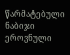წარმატებული ნაბიჯი ეროვნული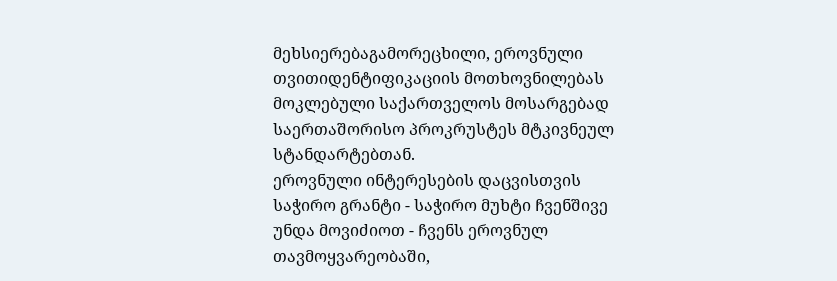მეხსიერებაგამორეცხილი, ეროვნული თვითიდენტიფიკაციის მოთხოვნილებას მოკლებული საქართველოს მოსარგებად საერთაშორისო პროკრუსტეს მტკივნეულ სტანდარტებთან.
ეროვნული ინტერესების დაცვისთვის საჭირო გრანტი - საჭირო მუხტი ჩვენშივე უნდა მოვიძიოთ - ჩვენს ეროვნულ თავმოყვარეობაში,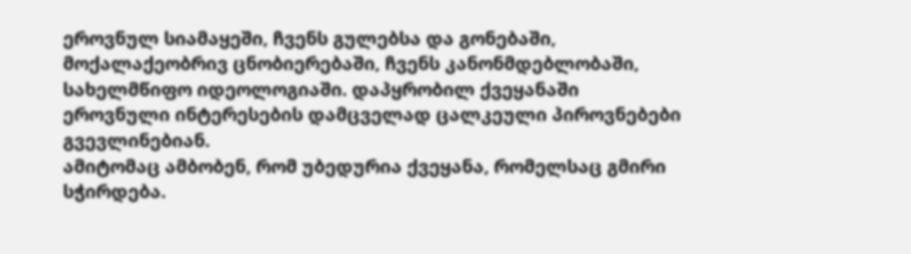ეროვნულ სიამაყეში, ჩვენს გულებსა და გონებაში, მოქალაქეობრივ ცნობიერებაში, ჩვენს კანონმდებლობაში, სახელმწიფო იდეოლოგიაში. დაპყრობილ ქვეყანაში ეროვნული ინტერესების დამცველად ცალკეული პიროვნებები გვევლინებიან.
ამიტომაც ამბობენ, რომ უბედურია ქვეყანა, რომელსაც გმირი სჭირდება.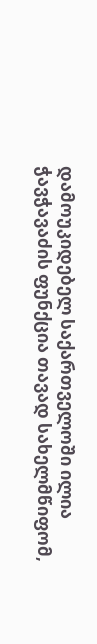დამოუკიდებელ საქართველოში ილია ჭავჭავაძის ფუნქცია თავად სახელმწიფომ,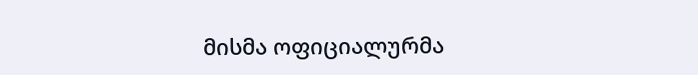მისმა ოფიციალურმა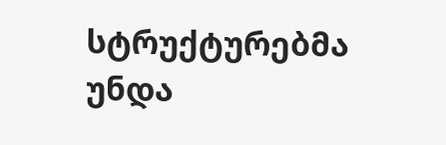სტრუქტურებმა უნდა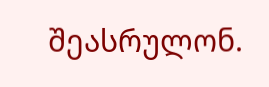შეასრულონ.